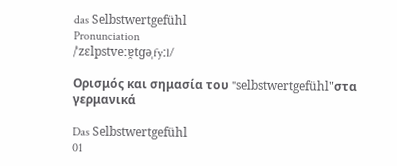das Selbstwertgefühl
Pronunciation
/ˈzɛlpstveːɐ̯tɡəˌfyːl/

Ορισμός και σημασία του "selbstwertgefühl"στα γερμανικά

Das Selbstwertgefühl
01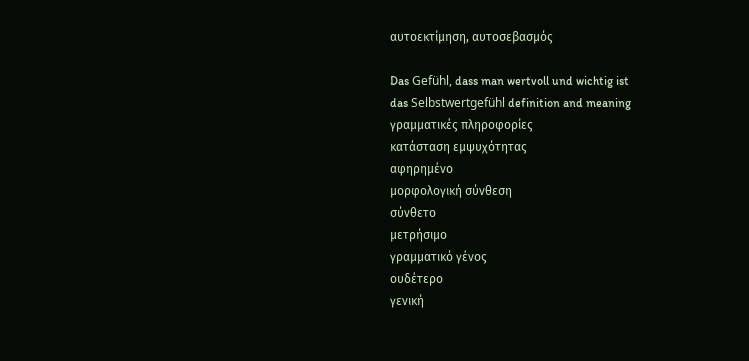αυτοεκτίμηση, αυτοσεβασμός

Das Gefühl, dass man wertvoll und wichtig ist
das Selbstwertgefühl definition and meaning
γραμματικές πληροφορίες
κατάσταση εμψυχότητας
αφηρημένο
μορφολογική σύνθεση
σύνθετο
μετρήσιμο
γραμματικό γένος
ουδέτερο
γενική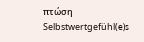πτώση
Selbstwertgefühl(e)s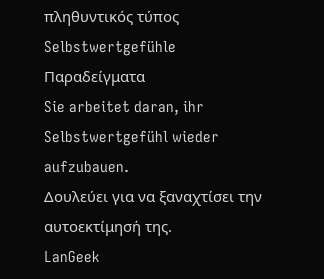πληθυντικός τύπος
Selbstwertgefühle
Παραδείγματα
Sie arbeitet daran, ihr Selbstwertgefühl wieder aufzubauen.
Δουλεύει για να ξαναχτίσει την αυτοεκτίμησή της.
LanGeek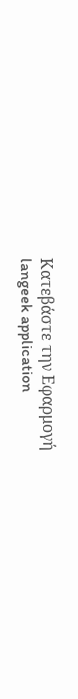Κατεβάστε την Εφαρμογή
langeek application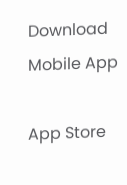Download Mobile App

App Store